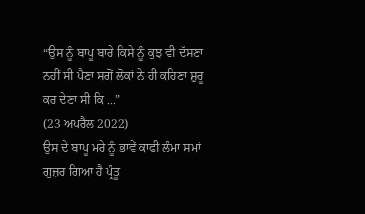“ਉਸ ਨੂੰ ਬਾਪੂ ਬਾਰੇ ਕਿਸੇ ਨੂੰ ਕੁਝ ਵੀ ਦੱਸਣਾ ਨਹੀਂ ਸੀ ਪੈਣਾ ਸਗੋਂ ਲੋਕਾਂ ਨੇ ਹੀ ਕਹਿਣਾ ਸ਼ੁਰੂ ਕਰ ਦੇਣਾ ਸੀ ਕਿ ...”
(23 ਅਪਰੈਲ 2022)
ਉਸ ਦੇ ਬਾਪੂ ਮਰੇ ਨੂੰ ਭਾਵੇਂ ਕਾਫੀ ਲੰਮਾ ਸਮਾਂ ਗੁਜ਼ਰ ਗਿਆ ਹੈ ਪ੍ਰੰਤੂ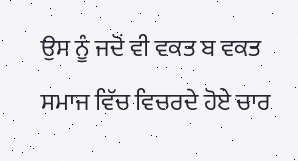ਉਸ ਨੂੰ ਜਦੋਂ ਵੀ ਵਕਤ ਬ ਵਕਤ ਸਮਾਜ ਵਿੱਚ ਵਿਚਰਦੇ ਹੋਏ ਚਾਰ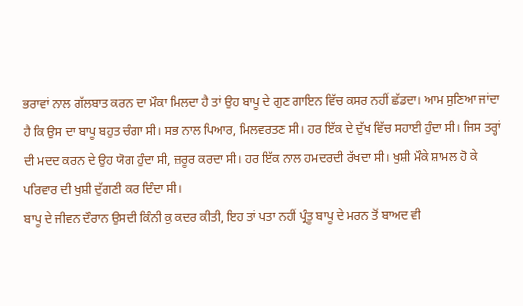ਭਰਾਵਾਂ ਨਾਲ ਗੱਲਬਾਤ ਕਰਨ ਦਾ ਮੌਕਾ ਮਿਲਦਾ ਹੈ ਤਾਂ ਉਹ ਬਾਪੂ ਦੇ ਗੁਣ ਗਾਇਨ ਵਿੱਚ ਕਸਰ ਨਹੀਂ ਛੱਡਦਾ। ਆਮ ਸੁਣਿਆ ਜਾਂਦਾ ਹੈ ਕਿ ਉਸ ਦਾ ਬਾਪੂ ਬਹੁਤ ਚੰਗਾ ਸੀ। ਸਭ ਨਾਲ ਪਿਆਰ, ਮਿਲਵਰਤਣ ਸੀ। ਹਰ ਇੱਕ ਦੇ ਦੁੱਖ ਵਿੱਚ ਸਹਾਈ ਹੁੰਦਾ ਸੀ। ਜਿਸ ਤਰ੍ਹਾਂ ਦੀ ਮਦਦ ਕਰਨ ਦੇ ਉਹ ਯੋਗ ਹੁੰਦਾ ਸੀ, ਜ਼ਰੂਰ ਕਰਦਾ ਸੀ। ਹਰ ਇੱਕ ਨਾਲ ਹਮਦਰਦੀ ਰੱਖਦਾ ਸੀ। ਖੁਸ਼ੀ ਮੌਕੇ ਸ਼ਾਮਲ ਹੋ ਕੇ ਪਰਿਵਾਰ ਦੀ ਖੁਸ਼ੀ ਦੁੱਗਣੀ ਕਰ ਦਿੰਦਾ ਸੀ।
ਬਾਪੂ ਦੇ ਜੀਵਨ ਦੌਰਾਨ ਉਸਦੀ ਕਿੰਨੀ ਕੁ ਕਦਰ ਕੀਤੀ, ਇਹ ਤਾਂ ਪਤਾ ਨਹੀਂ ਪ੍ਰੰਤੂ ਬਾਪੂ ਦੇ ਮਰਨ ਤੋਂ ਬਾਅਦ ਵੀ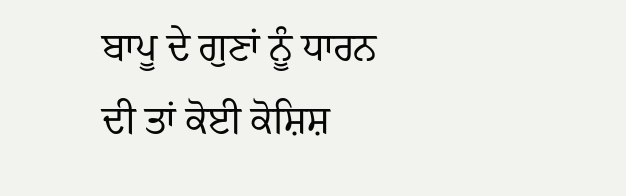ਬਾਪੂ ਦੇ ਗੁਣਾਂ ਨੂੰ ਧਾਰਨ ਦੀ ਤਾਂ ਕੋਈ ਕੋਸ਼ਿਸ਼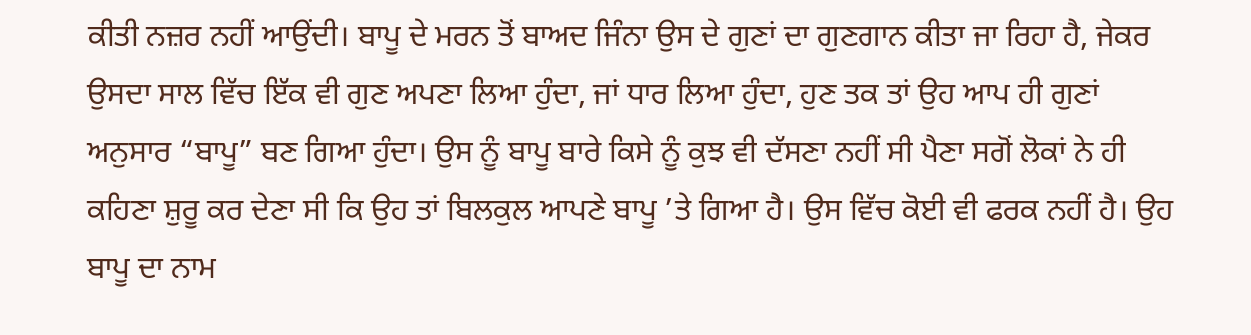ਕੀਤੀ ਨਜ਼ਰ ਨਹੀਂ ਆਉਂਦੀ। ਬਾਪੂ ਦੇ ਮਰਨ ਤੋਂ ਬਾਅਦ ਜਿੰਨਾ ਉਸ ਦੇ ਗੁਣਾਂ ਦਾ ਗੁਣਗਾਨ ਕੀਤਾ ਜਾ ਰਿਹਾ ਹੈ, ਜੇਕਰ ਉਸਦਾ ਸਾਲ ਵਿੱਚ ਇੱਕ ਵੀ ਗੁਣ ਅਪਣਾ ਲਿਆ ਹੁੰਦਾ, ਜਾਂ ਧਾਰ ਲਿਆ ਹੁੰਦਾ, ਹੁਣ ਤਕ ਤਾਂ ਉਹ ਆਪ ਹੀ ਗੁਣਾਂ ਅਨੁਸਾਰ “ਬਾਪੂ” ਬਣ ਗਿਆ ਹੁੰਦਾ। ਉਸ ਨੂੰ ਬਾਪੂ ਬਾਰੇ ਕਿਸੇ ਨੂੰ ਕੁਝ ਵੀ ਦੱਸਣਾ ਨਹੀਂ ਸੀ ਪੈਣਾ ਸਗੋਂ ਲੋਕਾਂ ਨੇ ਹੀ ਕਹਿਣਾ ਸ਼ੁਰੂ ਕਰ ਦੇਣਾ ਸੀ ਕਿ ਉਹ ਤਾਂ ਬਿਲਕੁਲ ਆਪਣੇ ਬਾਪੂ ’ਤੇ ਗਿਆ ਹੈ। ਉਸ ਵਿੱਚ ਕੋਈ ਵੀ ਫਰਕ ਨਹੀਂ ਹੈ। ਉਹ ਬਾਪੂ ਦਾ ਨਾਮ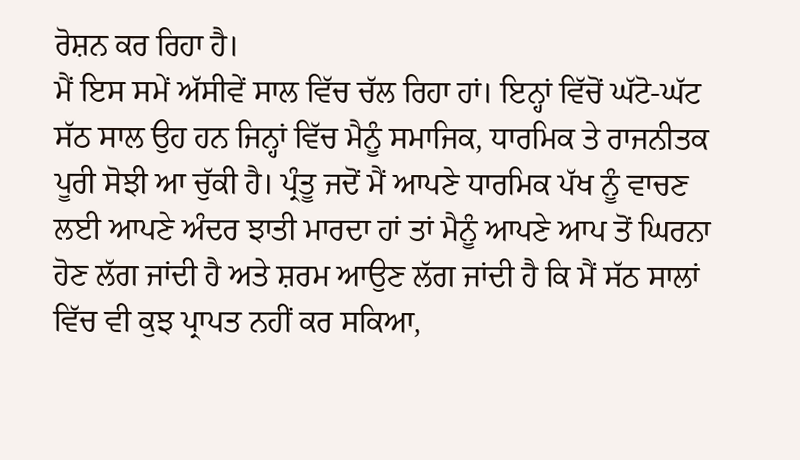ਰੋਸ਼ਨ ਕਰ ਰਿਹਾ ਹੈ।
ਮੈਂ ਇਸ ਸਮੇਂ ਅੱਸੀਵੇਂ ਸਾਲ ਵਿੱਚ ਚੱਲ ਰਿਹਾ ਹਾਂ। ਇਨ੍ਹਾਂ ਵਿੱਚੋਂ ਘੱਟੋ-ਘੱਟ ਸੱਠ ਸਾਲ ਉਹ ਹਨ ਜਿਨ੍ਹਾਂ ਵਿੱਚ ਮੈਨੂੰ ਸਮਾਜਿਕ, ਧਾਰਮਿਕ ਤੇ ਰਾਜਨੀਤਕ ਪੂਰੀ ਸੋਝੀ ਆ ਚੁੱਕੀ ਹੈ। ਪ੍ਰੰਤੂ ਜਦੋਂ ਮੈਂ ਆਪਣੇ ਧਾਰਮਿਕ ਪੱਖ ਨੂੰ ਵਾਚਣ ਲਈ ਆਪਣੇ ਅੰਦਰ ਝਾਤੀ ਮਾਰਦਾ ਹਾਂ ਤਾਂ ਮੈਨੂੰ ਆਪਣੇ ਆਪ ਤੋਂ ਘਿਰਨਾ ਹੋਣ ਲੱਗ ਜਾਂਦੀ ਹੈ ਅਤੇ ਸ਼ਰਮ ਆਉਣ ਲੱਗ ਜਾਂਦੀ ਹੈ ਕਿ ਮੈਂ ਸੱਠ ਸਾਲਾਂ ਵਿੱਚ ਵੀ ਕੁਝ ਪ੍ਰਾਪਤ ਨਹੀਂ ਕਰ ਸਕਿਆ,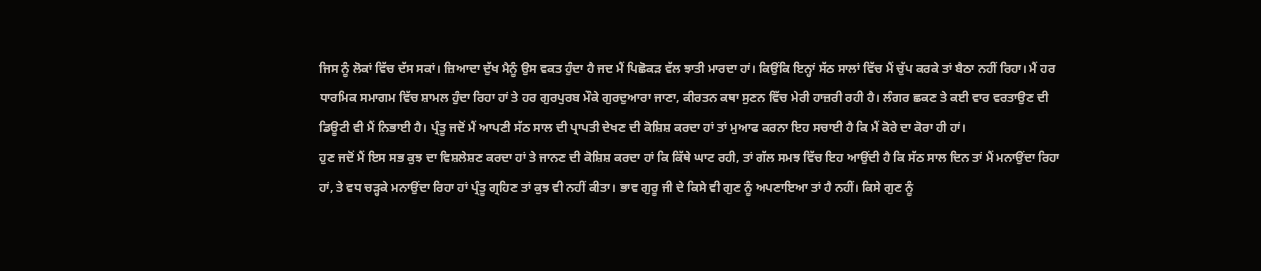ਜਿਸ ਨੂੰ ਲੋਕਾਂ ਵਿੱਚ ਦੱਸ ਸਕਾਂ। ਜ਼ਿਆਦਾ ਦੁੱਖ ਮੈਨੂੰ ਉਸ ਵਕਤ ਹੁੰਦਾ ਹੈ ਜਦ ਮੈਂ ਪਿਛੋਕੜ ਵੱਲ ਝਾਤੀ ਮਾਰਦਾ ਹਾਂ। ਕਿਉਂਕਿ ਇਨ੍ਹਾਂ ਸੱਠ ਸਾਲਾਂ ਵਿੱਚ ਮੈਂ ਚੁੱਪ ਕਰਕੇ ਤਾਂ ਬੈਠਾ ਨਹੀਂ ਰਿਹਾ। ਮੈਂ ਹਰ ਧਾਰਮਿਕ ਸਮਾਗਮ ਵਿੱਚ ਸ਼ਾਮਲ ਹੁੰਦਾ ਰਿਹਾ ਹਾਂ ਤੇ ਹਰ ਗੁਰਪੁਰਬ ਮੌਕੇ ਗੁਰਦੁਆਰਾ ਜਾਣਾ, ਕੀਰਤਨ ਕਥਾ ਸੁਣਨ ਵਿੱਚ ਮੇਰੀ ਹਾਜ਼ਰੀ ਰਹੀ ਹੈ। ਲੰਗਰ ਛਕਣ ਤੇ ਕਈ ਵਾਰ ਵਰਤਾਉਣ ਦੀ ਡਿਊਟੀ ਵੀ ਮੈਂ ਨਿਭਾਈ ਹੈ। ਪ੍ਰੰਤੂ ਜਦੋਂ ਮੈਂ ਆਪਣੀ ਸੱਠ ਸਾਲ ਦੀ ਪ੍ਰਾਪਤੀ ਦੇਖਣ ਦੀ ਕੋਸ਼ਿਸ਼ ਕਰਦਾ ਹਾਂ ਤਾਂ ਮੁਆਫ ਕਰਨਾ ਇਹ ਸਚਾਈ ਹੈ ਕਿ ਮੈਂ ਕੋਰੇ ਦਾ ਕੋਰਾ ਹੀ ਹਾਂ।
ਹੁਣ ਜਦੋਂ ਮੈਂ ਇਸ ਸਭ ਕੁਝ ਦਾ ਵਿਸ਼ਲੇਸ਼ਣ ਕਰਦਾ ਹਾਂ ਤੇ ਜਾਨਣ ਦੀ ਕੋਸ਼ਿਸ਼ ਕਰਦਾ ਹਾਂ ਕਿ ਕਿੱਥੇ ਘਾਟ ਰਹੀ, ਤਾਂ ਗੱਲ ਸਮਝ ਵਿੱਚ ਇਹ ਆਉਂਦੀ ਹੈ ਕਿ ਸੱਠ ਸਾਲ ਦਿਨ ਤਾਂ ਮੈਂ ਮਨਾਉਂਦਾ ਰਿਹਾ ਹਾਂ, ਤੇ ਵਧ ਚੜ੍ਹਕੇ ਮਨਾਉਂਦਾ ਰਿਹਾ ਹਾਂ ਪ੍ਰੰਤੂ ਗ੍ਰਹਿਣ ਤਾਂ ਕੁਝ ਵੀ ਨਹੀਂ ਕੀਤਾ। ਭਾਵ ਗੁਰੂ ਜੀ ਦੇ ਕਿਸੇ ਵੀ ਗੁਣ ਨੂੰ ਅਪਣਾਇਆ ਤਾਂ ਹੈ ਨਹੀਂ। ਕਿਸੇ ਗੁਣ ਨੂੰ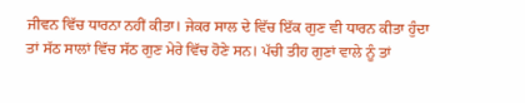ਜੀਵਨ ਵਿੱਚ ਧਾਰਨਾ ਨਹੀਂ ਕੀਤਾ। ਜੇਕਰ ਸਾਲ ਦੇ ਵਿੱਚ ਇੱਕ ਗੁਣ ਵੀ ਧਾਰਨ ਕੀਤਾ ਹੁੰਦਾ ਤਾਂ ਸੱਠ ਸਾਲਾਂ ਵਿੱਚ ਸੱਠ ਗੁਣ ਮੇਰੇ ਵਿੱਚ ਹੋਣੇ ਸਨ। ਪੱਚੀ ਤੀਹ ਗੁਣਾਂ ਵਾਲੇ ਨੂੰ ਤਾਂ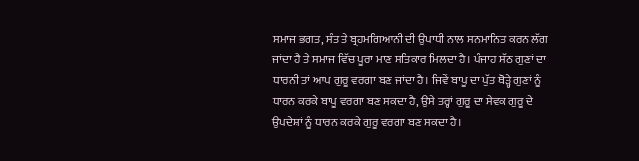ਸਮਾਜ ਭਗਤ, ਸੰਤ ਤੇ ਬ੍ਰਹਮਗਿਆਨੀ ਦੀ ਉਪਾਧੀ ਨਾਲ ਸਨਮਾਨਿਤ ਕਰਨ ਲੱਗ ਜਾਂਦਾ ਹੈ ਤੇ ਸਮਾਜ ਵਿੱਚ ਪੂਰਾ ਮਾਣ ਸਤਿਕਾਰ ਮਿਲਦਾ ਹੈ। ਪੰਜਾਹ ਸੱਠ ਗੁਣਾਂ ਦਾ ਧਾਰਨੀ ਤਾਂ ਆਪ ਗੁਰੂ ਵਰਗਾ ਬਣ ਜਾਂਦਾ ਹੈ। ਜਿਵੇਂ ਬਾਪੂ ਦਾ ਪੁੱਤ ਥੋੜ੍ਹੇ ਗੁਣਾਂ ਨੂੰ ਧਾਰਨ ਕਰਕੇ ਬਾਪੂ ਵਰਗਾ ਬਣ ਸਕਦਾ ਹੈ, ਉਸੇ ਤਰ੍ਹਾਂ ਗੁਰੂ ਦਾ ਸੇਵਕ ਗੁਰੂ ਦੇ ਉਪਦੇਸ਼ਾਂ ਨੂੰ ਧਾਰਨ ਕਰਕੇ ਗੁਰੂ ਵਰਗਾ ਬਣ ਸਕਦਾ ਹੈ।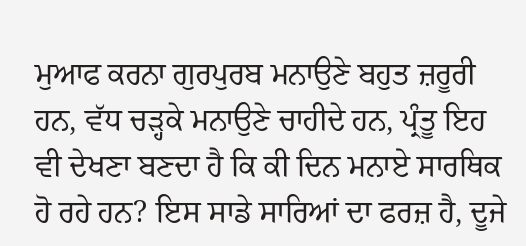ਮੁਆਫ ਕਰਨਾ ਗੁਰਪੁਰਬ ਮਨਾਉਣੇ ਬਹੁਤ ਜ਼ਰੂਰੀ ਹਨ, ਵੱਧ ਚੜ੍ਹਕੇ ਮਨਾਉਣੇ ਚਾਹੀਦੇ ਹਨ, ਪ੍ਰੰਤੂ ਇਹ ਵੀ ਦੇਖਣਾ ਬਣਦਾ ਹੈ ਕਿ ਕੀ ਦਿਨ ਮਨਾਏ ਸਾਰਥਿਕ ਹੋ ਰਹੇ ਹਨ? ਇਸ ਸਾਡੇ ਸਾਰਿਆਂ ਦਾ ਫਰਜ਼ ਹੈ, ਦੂਜੇ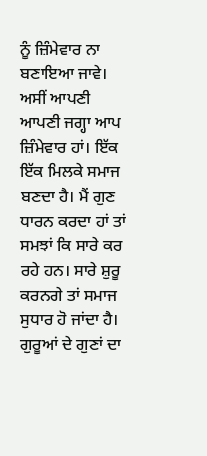ਨੂੰ ਜ਼ਿੰਮੇਵਾਰ ਨਾ ਬਣਾਇਆ ਜਾਵੇ। ਅਸੀਂ ਆਪਣੀ ਆਪਣੀ ਜਗ੍ਹਾ ਆਪ ਜ਼ਿੰਮੇਵਾਰ ਹਾਂ। ਇੱਕ ਇੱਕ ਮਿਲਕੇ ਸਮਾਜ ਬਣਦਾ ਹੈ। ਮੈਂ ਗੁਣ ਧਾਰਨ ਕਰਦਾ ਹਾਂ ਤਾਂ ਸਮਝਾਂ ਕਿ ਸਾਰੇ ਕਰ ਰਹੇ ਹਨ। ਸਾਰੇ ਸ਼ੁਰੂ ਕਰਨਗੇ ਤਾਂ ਸਮਾਜ ਸੁਧਾਰ ਹੋ ਜਾਂਦਾ ਹੈ। ਗੁਰੂਆਂ ਦੇ ਗੁਣਾਂ ਦਾ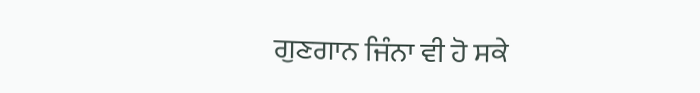ਗੁਣਗਾਨ ਜਿੰਨਾ ਵੀ ਹੋ ਸਕੇ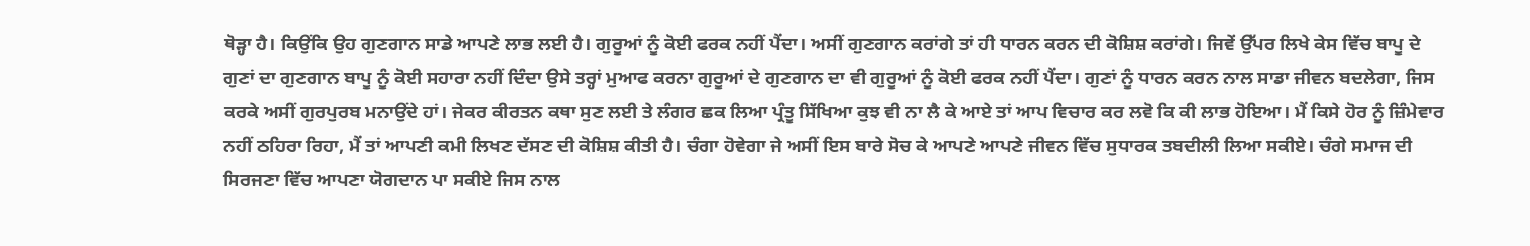ਥੋੜ੍ਹਾ ਹੈ। ਕਿਉਂਕਿ ਉਹ ਗੁਣਗਾਨ ਸਾਡੇ ਆਪਣੇ ਲਾਭ ਲਈ ਹੈ। ਗੁਰੂਆਂ ਨੂੰ ਕੋਈ ਫਰਕ ਨਹੀਂ ਪੈਂਦਾ। ਅਸੀਂ ਗੁਣਗਾਨ ਕਰਾਂਗੇ ਤਾਂ ਹੀ ਧਾਰਨ ਕਰਨ ਦੀ ਕੋਸ਼ਿਸ਼ ਕਰਾਂਗੇ। ਜਿਵੇਂ ਉੱਪਰ ਲਿਖੇ ਕੇਸ ਵਿੱਚ ਬਾਪੂ ਦੇ ਗੁਣਾਂ ਦਾ ਗੁਣਗਾਨ ਬਾਪੂ ਨੂੰ ਕੋਈ ਸਹਾਰਾ ਨਹੀਂ ਦਿੰਦਾ ਉਸੇ ਤਰ੍ਹਾਂ ਮੁਆਫ ਕਰਨਾ ਗੁਰੂਆਂ ਦੇ ਗੁਣਗਾਨ ਦਾ ਵੀ ਗੁਰੂਆਂ ਨੂੰ ਕੋਈ ਫਰਕ ਨਹੀਂ ਪੈਂਦਾ। ਗੁਣਾਂ ਨੂੰ ਧਾਰਨ ਕਰਨ ਨਾਲ ਸਾਡਾ ਜੀਵਨ ਬਦਲੇਗਾ, ਜਿਸ ਕਰਕੇ ਅਸੀਂ ਗੁਰਪੁਰਬ ਮਨਾਉਂਦੇ ਹਾਂ। ਜੇਕਰ ਕੀਰਤਨ ਕਥਾ ਸੁਣ ਲਈ ਤੇ ਲੰਗਰ ਛਕ ਲਿਆ ਪ੍ਰੰਤੂ ਸਿੱਖਿਆ ਕੁਝ ਵੀ ਨਾ ਲੈ ਕੇ ਆਏ ਤਾਂ ਆਪ ਵਿਚਾਰ ਕਰ ਲਵੋ ਕਿ ਕੀ ਲਾਭ ਹੋਇਆ। ਮੈਂ ਕਿਸੇ ਹੋਰ ਨੂੰ ਜ਼ਿੰਮੇਵਾਰ ਨਹੀਂ ਠਹਿਰਾ ਰਿਹਾ, ਮੈਂ ਤਾਂ ਆਪਣੀ ਕਮੀ ਲਿਖਣ ਦੱਸਣ ਦੀ ਕੋਸ਼ਿਸ਼ ਕੀਤੀ ਹੈ। ਚੰਗਾ ਹੋਵੇਗਾ ਜੇ ਅਸੀਂ ਇਸ ਬਾਰੇ ਸੋਚ ਕੇ ਆਪਣੇ ਆਪਣੇ ਜੀਵਨ ਵਿੱਚ ਸੁਧਾਰਕ ਤਬਦੀਲੀ ਲਿਆ ਸਕੀਏ। ਚੰਗੇ ਸਮਾਜ ਦੀ ਸਿਰਜਣਾ ਵਿੱਚ ਆਪਣਾ ਯੋਗਦਾਨ ਪਾ ਸਕੀਏ ਜਿਸ ਨਾਲ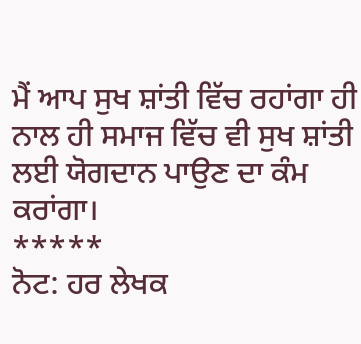ਮੈਂ ਆਪ ਸੁਖ ਸ਼ਾਂਤੀ ਵਿੱਚ ਰਹਾਂਗਾ ਹੀ ਨਾਲ ਹੀ ਸਮਾਜ ਵਿੱਚ ਵੀ ਸੁਖ ਸ਼ਾਂਤੀ ਲਈ ਯੋਗਦਾਨ ਪਾਉਣ ਦਾ ਕੰਮ ਕਰਾਂਗਾ।
*****
ਨੋਟ: ਹਰ ਲੇਖਕ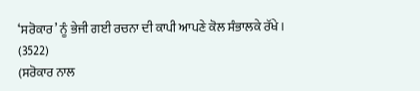‘ਸਰੋਕਾਰ’ ਨੂੰ ਭੇਜੀ ਗਈ ਰਚਨਾ ਦੀ ਕਾਪੀ ਆਪਣੇ ਕੋਲ ਸੰਭਾਲਕੇ ਰੱਖੇ।
(3522)
(ਸਰੋਕਾਰ ਨਾਲ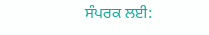ਸੰਪਰਕ ਲਈ: